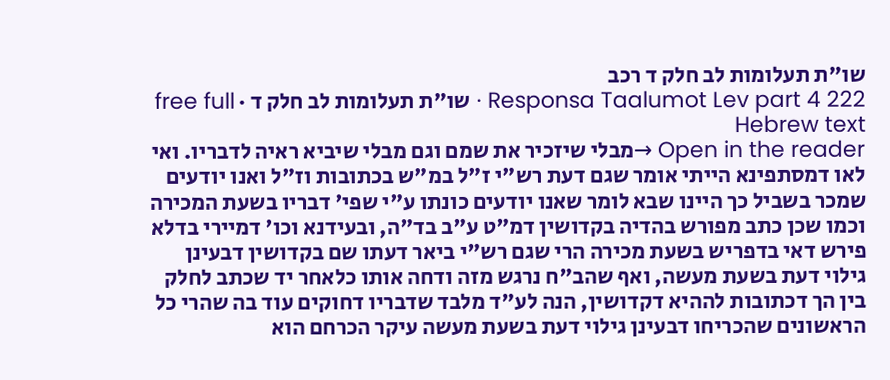שו"ת תעלומות לב חלק ד רכב
Responsa Taalumot Lev part 4 222 · שו"ת תעלומות לב חלק ד · free full Hebrew text
Open in the reader →מבלי שיזכיר את שמם וגם מבלי שיביא ראיה לדבריו. ואי לאו דמסתפינא הייתי אומר שגם דעת רש"י ז"ל במ"ש בכתובות וז"ל ואנו יודעים שמכר בשביל כך היינו שבא לומר שאנו יודעים כונתו ע"י שפי' דבריו בשעת המכירה וכמו שכן כתב מפורש בהדיה בקדושין דמ"ט ע"ב בד"ה, ובעידנא וכו' דמיירי בדלא פירש דאי בדפריש בשעת מכירה הרי שגם רש"י ביאר דעתו שם בקדושין דבעינן גילוי דעת בשעת מעשה, ואף שהב"ח נרגש מזה ודחה אותו כלאחר יד שכתב לחלק בין הך דכתובות לההיא דקדושין, הנה לע"ד מלבד שדבריו דחוקים עוד בה שהרי כל הראשונים שהכריחו דבעינן גילוי דעת בשעת מעשה עיקר הכרחם הוא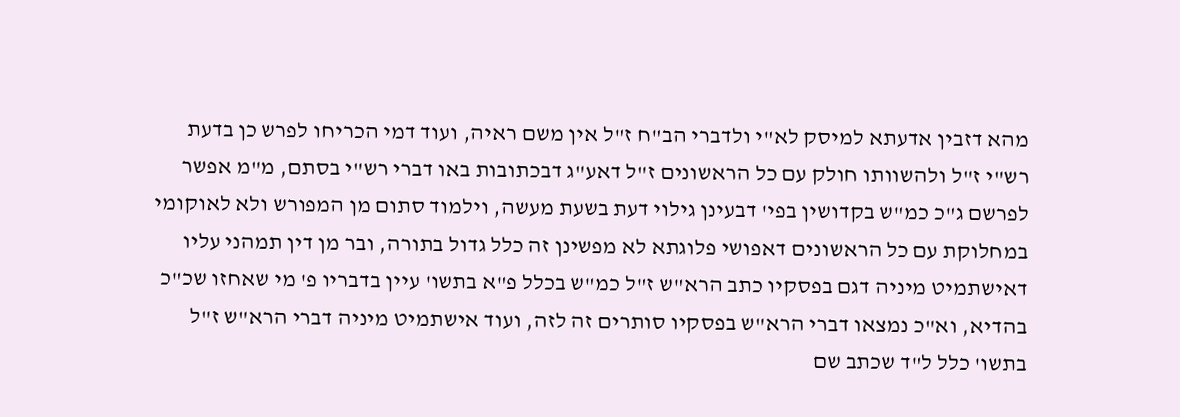מהא דזבין אדעתא למיסק לא"י ולדברי הב"ח ז"ל אין משם ראיה, ועוד דמי הכריחו לפרש כן בדעת רש"י ז"ל ולהשוותו חולק עם כל הראשונים ז"ל דאע"ג דבכתובות באו דברי רש"י בסתם, מ"מ אפשר לפרשם ג"כ כמ"ש בקדושין בפי' דבעינן גילוי דעת בשעת מעשה, וילמוד סתום מן המפורש ולא לאוקומי במחלוקת עם כל הראשונים דאפושי פלוגתא לא מפשינן זה כלל גדול בתורה, ובר מן דין תמהני עליו דאישתמיט מיניה דגם בפסקיו כתב הרא"ש ז"ל כמ"ש בכלל פ"א בתשו' עיין בדבריו פ' מי שאחזו שכ"כ בהדיא, וא"כ נמצאו דברי הרא"ש בפסקיו סותרים זה לזה, ועוד אישתמיט מיניה דברי הרא"ש ז"ל בתשו' כלל ל"ד שכתב שם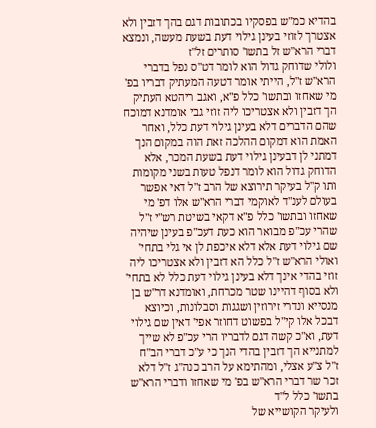בהדיא כמ"ש בפסקיו בכתובות דגם בהך דזבין ולא אצטרך לזוזי בעינן גילוי דעת בשעת מעשה, ונמצא דברי הרא"ש זל בתשו' סותרים זל"ז
ולולי שדוחק גדול הוא לומר דט"ס נפל בדברי הרא"ש ז"ל, הייתי אומר דטעה המעתיק דבריו בפ' מי שאחזו ובתשו' כלל פ"א, ואגב ריהטא העתיק הך דזבין ולא אצטריכו ליה זוזי גבי אומדנא דמוכח שהם הדברים דלא בעינן גילוי דעת כלל, ואחר האמת הוא דמקום ההלכה זאת הוה במקום הנך דמתני לן דבעינן גילוי דעת בשעת המכר, אלא הדוחק גדול הוא לומר דנפל טעות בשני מקומות ותו ק"ל בעיקר תירוצא של הרב ז"ל דאי אפשר בעולם לענ"ד לאוקמי דברי הרא"ש אלו דפ' מי שאחזו ובתשו' כלל פ"א דקאי בשיטת רש"י ז"ל שהרי עכ"פ מבואר הוא כעת דעכ"פ בעינן שיהיה שם גילוי דעת אלא דלא איכפת לן אי גלי בתחי' ואולי הרא"ש ז"ל כלל הא דזבין ולא אצטריכו ליה זוזי בהדי אינך דלא בעינן גילוי דעת כלל לא בתחי' ולא בסוף דהיינו שטר מכרחת, ואומדנא דר"ש בן מנסייא ונדרי זירוזין ושגגות וסבלונות, וכיוצא דבכל אלו קי"ל בפשוט דחוזר אפי' דאין שם גילוי דעת, וא"כ קשה דגם לדבריו הרי עכ"פ לא שייך למתנייא הך דזבין בהדי הנך כי ע"כ דברי הב"ח ז"ל צ"ע אצלי, ומהתימא על הרב כנה"ג ז"ל דלא זכר שר דברי הרא"ש בפ' מי שאחזו ודברי הרא"ש בתשו' כלל ל"ד
ולעיקר הקושייא של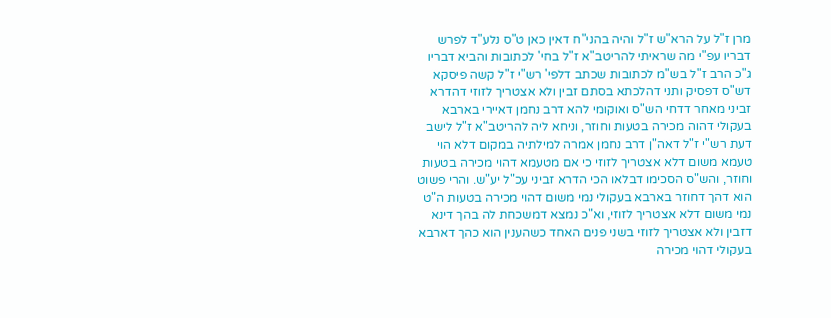מרן ז"ל על הרא"ש ז"ל והיה בהני"ח דאין כאן ט"ס נלע"ד לפרש דבריו עפ"י מה שראיתי להריטב"א ז"ל בחי' לכתובות והביא דבריו ג"כ הרב ז"ל בש"מ לכתובות שכתב דלפי' רש"י ז"ל קשה פיסקא דש"ס דפסיק ותני דהלכתא בסתם זבין ולא אצטריך לזוזי דהדרא זביני מאחר דדחי הש"ס ואוקומי להא דרב נחמן דאיירי בארבא בעקולי דהוה מכירה בטעות וחוזר, וניחא ליה להריטב"א ז"ל לישב דעת רש"י ז"ל דאה"ן דרב נחמן אמרה למילתיה במקום דלא הוי טעמא משום דלא אצטריך לזוזי כי אם מטעמא דהוי מכירה בטעות וחוזר, והש"ס הסכימו דבלאו הכי הדרא זביני עכ"ל יע"ש. והרי פשוט הוא דהך דחוזר בארבא בעקולי נמי משום דהוי מכירה בטעות ה"ט נמי משום דלא אצטריך לזוזי, וא"כ נמצא דמשכחת לה בהך דינא דזבין ולא אצטריך לזוזי בשני פנים האחד כשהענין הוא כהך דארבא בעקולי דהוי מכירה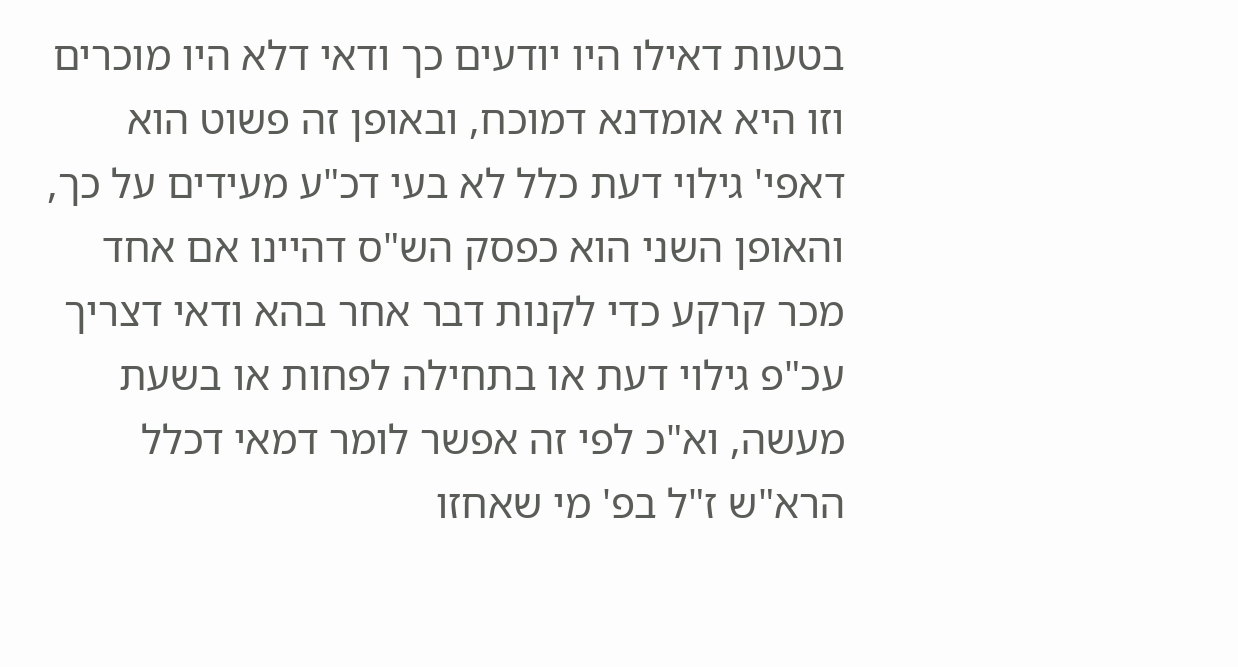בטעות דאילו היו יודעים כך ודאי דלא היו מוכרים וזו היא אומדנא דמוכח, ובאופן זה פשוט הוא דאפי' גילוי דעת כלל לא בעי דכ"ע מעידים על כך, והאופן השני הוא כפסק הש"ס דהיינו אם אחד מכר קרקע כדי לקנות דבר אחר בהא ודאי דצריך עכ"פ גילוי דעת או בתחילה לפחות או בשעת מעשה, וא"כ לפי זה אפשר לומר דמאי דכלל הרא"ש ז"ל בפ' מי שאחזו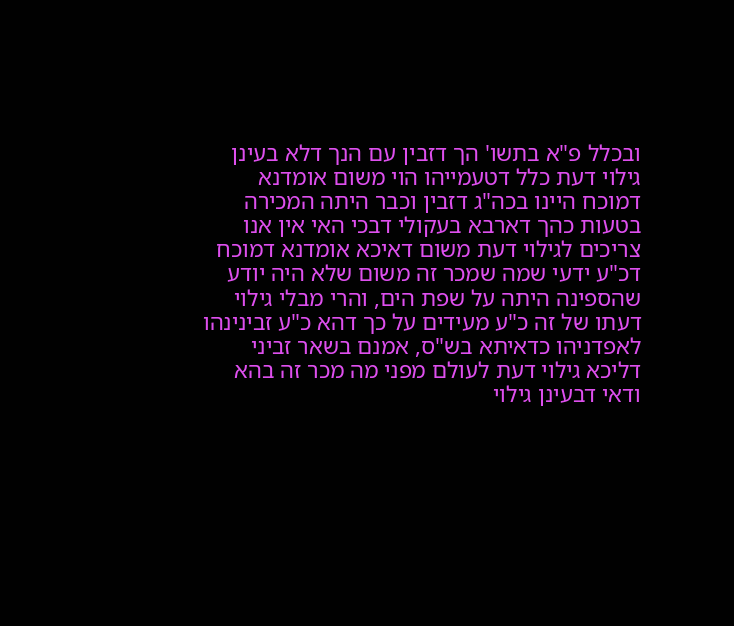ובכלל פ"א בתשו' הך דזבין עם הנך דלא בעינן גילוי דעת כלל דטעמייהו הוי משום אומדנא דמוכח היינו בכה"ג דזבין וכבר היתה המכירה בטעות כהך דארבא בעקולי דבכי האי אין אנו צריכים לגילוי דעת משום דאיכא אומדנא דמוכח דכ"ע ידעי שמה שמכר זה משום שלא היה יודע שהספינה היתה על שפת הים, והרי מבלי גילוי דעתו של זה כ"ע מעידים על כך דהא כ"ע זבינינהו לאפדניהו כדאיתא בש"ס, אמנם בשאר זביני דליכא גילוי דעת לעולם מפני מה מכר זה בהא ודאי דבעינן גילוי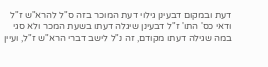דעת ובמקום דבעינן גילוי דעת המוכר בזה ס"ל להרא"ש ז"ל ודאי כס' התו' ז"ל דבעינן שיגלה דעתו בשעת המכר ולא סגי במה שגילה דעתו מקודם, זה נ"ל לישב דברי הרא"ש ז"ל, ועיין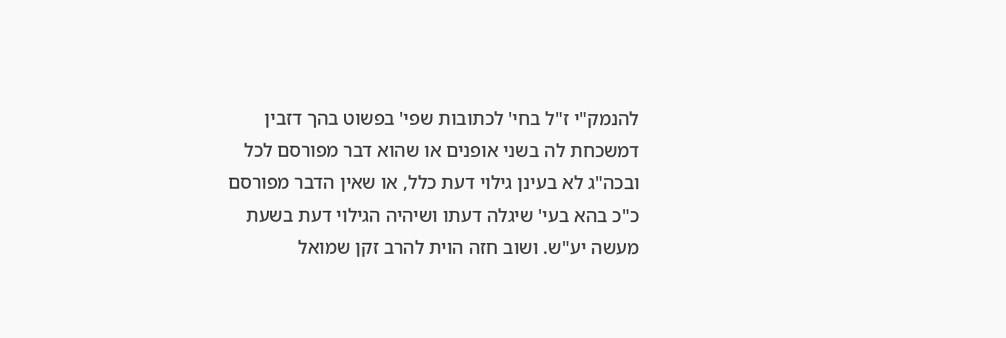להנמק"י ז"ל בחי' לכתובות שפי' בפשוט בהך דזבין דמשכחת לה בשני אופנים או שהוא דבר מפורסם לכל ובכה"ג לא בעינן גילוי דעת כלל, או שאין הדבר מפורסם כ"כ בהא בעי' שיגלה דעתו ושיהיה הגילוי דעת בשעת מעשה יע"ש. ושוב חזה הוית להרב זקן שמואל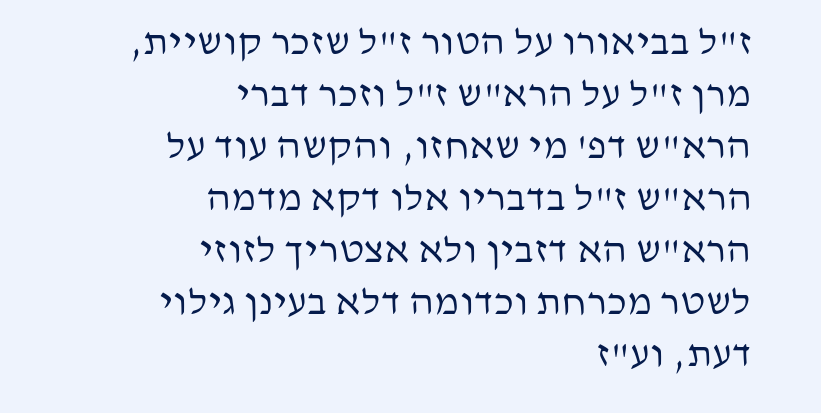ז"ל בביאורו על הטור ז"ל שזכר קושיית, מרן ז"ל על הרא"ש ז"ל וזכר דברי הרא"ש דפ' מי שאחזו, והקשה עוד על הרא"ש ז"ל בדבריו אלו דקא מדמה הרא"ש הא דזבין ולא אצטריך לזוזי לשטר מכרחת וכדומה דלא בעינן גילוי דעת, וע"ז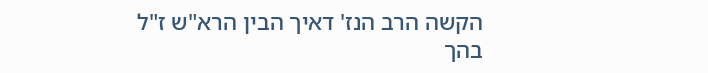הקשה הרב הנז' דאיך הבין הרא"ש ז"ל בהך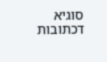סוגיא דכתובות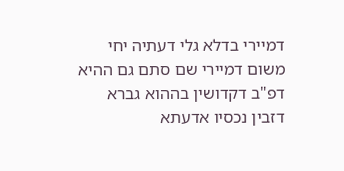דמיירי בדלא גלי דעתיה יחי משום דמיירי שם סתם גם ההיא דפ"ב דקדושין בההוא גברא דזבין נכסיו אדעתא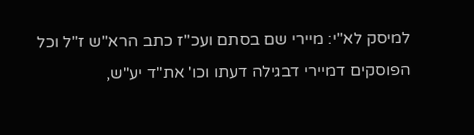למיסק לא"י: מיירי שם בסתם ועכ"ז כתב הרא"ש ז"ל וכל הפוסקים דמיירי דבגילה דעתו וכו' את"ד יע"ש,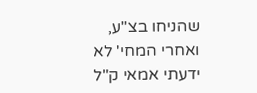שהניחו בצ"ע, ואחרי המחי' לא ידעתי אמאי ק"ל